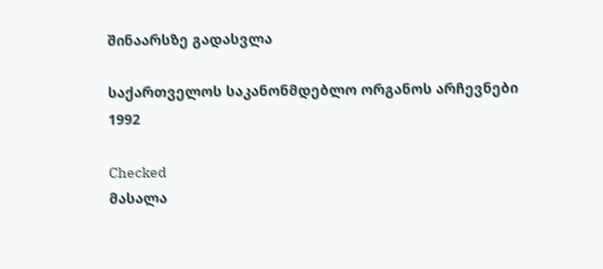შინაარსზე გადასვლა

საქართველოს საკანონმდებლო ორგანოს არჩევნები 1992

Checked
მასალა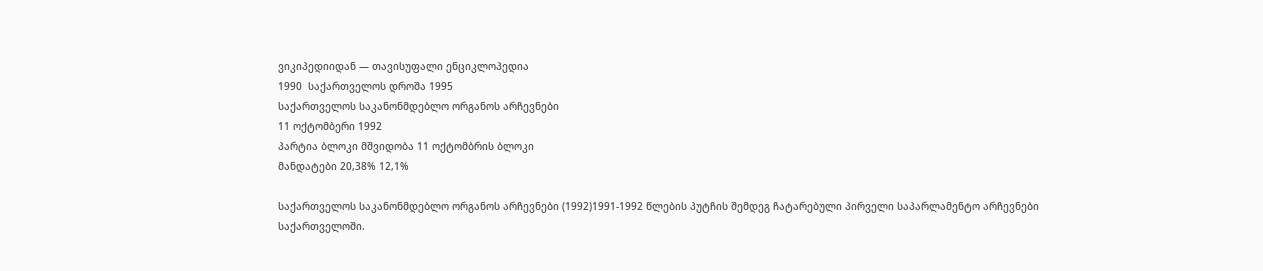ვიკიპედიიდან — თავისუფალი ენციკლოპედია
1990  საქართველოს დროშა 1995
საქართველოს საკანონმდებლო ორგანოს არჩევნები
11 ოქტომბერი 1992
პარტია ბლოკი მშვიდობა 11 ოქტომბრის ბლოკი
მანდატები 20,38% 12,1%

საქართველოს საკანონმდებლო ორგანოს არჩევნები (1992)1991-1992 წლების პუტჩის შემდეგ ჩატარებული პირველი საპარლამენტო არჩევნები საქართველოში.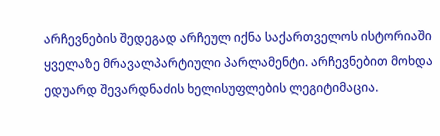არჩევნების შედეგად არჩეულ იქნა საქართველოს ისტორიაში ყველაზე მრავალპარტიული პარლამენტი. არჩევნებით მოხდა ედუარდ შევარდნაძის ხელისუფლების ლეგიტიმაცია.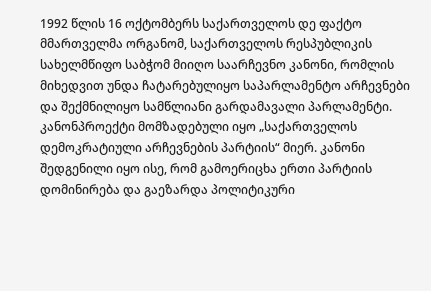1992 წლის 16 ოქტომბერს საქართველოს დე ფაქტო მმართველმა ორგანომ, საქართველოს რესპუბლიკის სახელმწიფო საბჭომ მიიღო საარჩევნო კანონი, რომლის მიხედვით უნდა ჩატარებულიყო საპარლამენტო არჩევნები და შექმნილიყო სამწლიანი გარდამავალი პარლამენტი. კანონპროექტი მომზადებული იყო „საქართველოს დემოკრატიული არჩევნების პარტიის“ მიერ. კანონი შედგენილი იყო ისე, რომ გამოერიცხა ერთი პარტიის დომინირება და გაეზარდა პოლიტიკური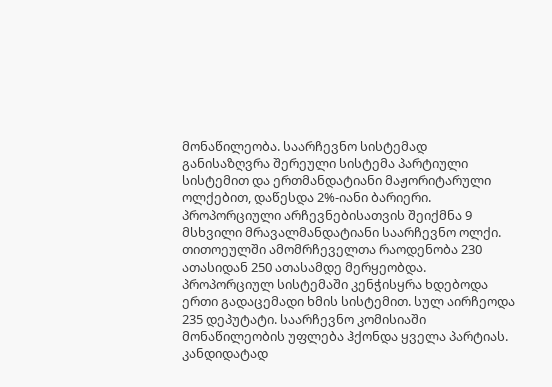მონაწილეობა. საარჩევნო სისტემად განისაზღვრა შერეული სისტემა პარტიული სისტემით და ერთმანდატიანი მაჟორიტარული ოლქებით, დაწესდა 2%-იანი ბარიერი. პროპორციული არჩევნებისათვის შეიქმნა 9 მსხვილი მრავალმანდატიანი საარჩევნო ოლქი. თითოეულში ამომრჩეველთა რაოდენობა 230 ათასიდან 250 ათასამდე მერყეობდა. პროპორციულ სისტემაში კენჭისყრა ხდებოდა ერთი გადაცემადი ხმის სისტემით. სულ აირჩეოდა 235 დეპუტატი. საარჩევნო კომისიაში მონაწილეობის უფლება ჰქონდა ყველა პარტიას. კანდიდატად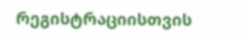რეგისტრაციისთვის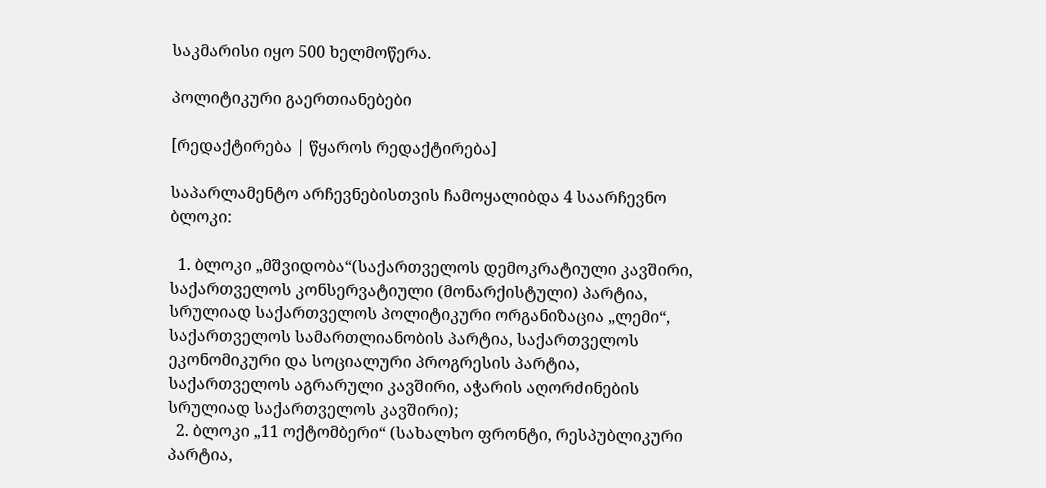საკმარისი იყო 500 ხელმოწერა.

პოლიტიკური გაერთიანებები

[რედაქტირება | წყაროს რედაქტირება]

საპარლამენტო არჩევნებისთვის ჩამოყალიბდა 4 საარჩევნო ბლოკი:

  1. ბლოკი „მშვიდობა“(საქართველოს დემოკრატიული კავშირი, საქართველოს კონსერვატიული (მონარქისტული) პარტია, სრულიად საქართველოს პოლიტიკური ორგანიზაცია „ლემი“, საქართველოს სამართლიანობის პარტია, საქართველოს ეკონომიკური და სოციალური პროგრესის პარტია, საქართველოს აგრარული კავშირი, აჭარის აღორძინების სრულიად საქართველოს კავშირი);
  2. ბლოკი „11 ოქტომბერი“ (სახალხო ფრონტი, რესპუბლიკური პარტია,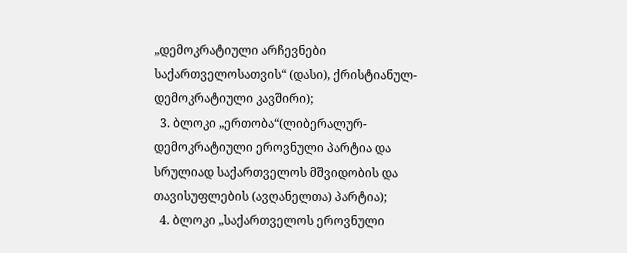„დემოკრატიული არჩევნები საქართველოსათვის“ (დასი), ქრისტიანულ-დემოკრატიული კავშირი);
  3. ბლოკი „ერთობა“(ლიბერალურ-დემოკრატიული ეროვნული პარტია და სრულიად საქართველოს მშვიდობის და თავისუფლების (ავღანელთა) პარტია);
  4. ბლოკი „საქართველოს ეროვნული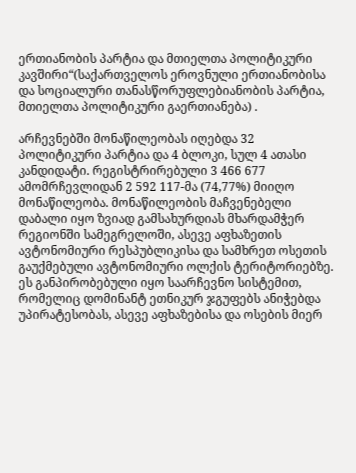ერთიანობის პარტია და მთიელთა პოლიტიკური კავშირი“(საქართველოს ეროვნული ერთიანობისა და სოციალური თანასწორუფლებიანობის პარტია, მთიელთა პოლიტიკური გაერთიანება) .

არჩევნებში მონაწილეობას იღებდა 32 პოლიტიკური პარტია და 4 ბლოკი, სულ 4 ათასი კანდიდატი. რეგისტრირებული 3 466 677 ამომრჩევლიდან 2 592 117-მა (74,77%) მიიღო მონაწილეობა. მონაწილეობის მაჩვენებელი დაბალი იყო ზვიად გამსახურდიას მხარდამჭერ რეგიონში სამეგრელოში, ასევე აფხაზეთის ავტონომიური რესპუბლიკისა და სამხრეთ ოსეთის გაუქმებული ავტონომიური ოლქის ტერიტორიებზე. ეს განპირობებული იყო საარჩევნო სისტემით, რომელიც დომინანტ ეთნიკურ ჯგუფებს ანიჭებდა უპირატესობას, ასევე აფხაზებისა და ოსების მიერ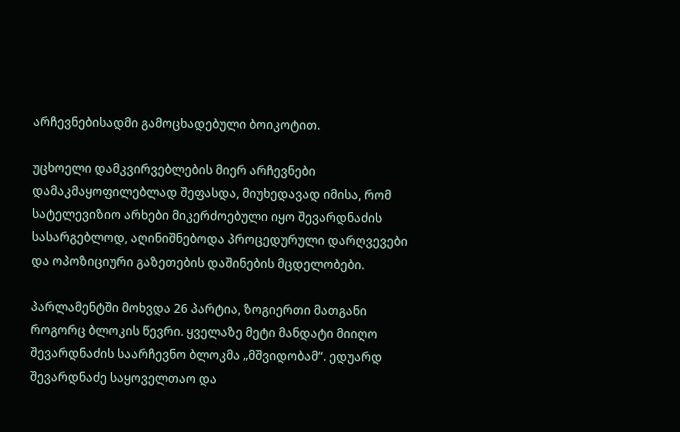არჩევნებისადმი გამოცხადებული ბოიკოტით.

უცხოელი დამკვირვებლების მიერ არჩევნები დამაკმაყოფილებლად შეფასდა, მიუხედავად იმისა, რომ სატელევიზიო არხები მიკერძოებული იყო შევარდნაძის სასარგებლოდ, აღინიშნებოდა პროცედურული დარღვევები და ოპოზიციური გაზეთების დაშინების მცდელობები.

პარლამენტში მოხვდა 26 პარტია, ზოგიერთი მათგანი როგორც ბლოკის წევრი. ყველაზე მეტი მანდატი მიიღო შევარდნაძის საარჩევნო ბლოკმა „მშვიდობამ“. ედუარდ შევარდნაძე საყოველთაო და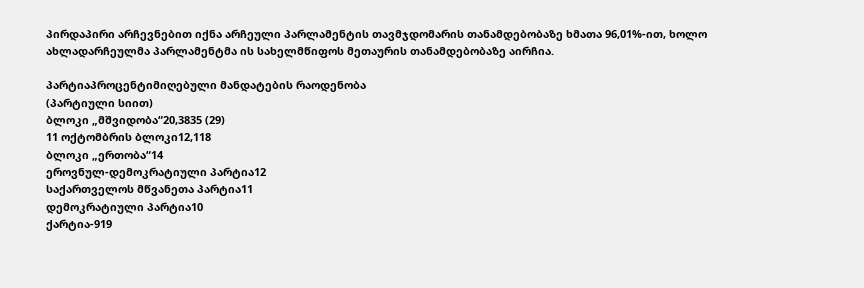პირდაპირი არჩევნებით იქნა არჩეული პარლამენტის თავმჯდომარის თანამდებობაზე ხმათა 96,01%-ით, ხოლო ახლადარჩეულმა პარლამენტმა ის სახელმწიფოს მეთაურის თანამდებობაზე აირჩია.

პარტიაპროცენტიმიღებული მანდატების რაოდენობა
(პარტიული სიით)
ბლოკი „მშვიდობა“20,3835 (29)
11 ოქტომბრის ბლოკი12,118
ბლოკი „ერთობა“14
ეროვნულ-დემოკრატიული პარტია12
საქართველოს მწვანეთა პარტია11
დემოკრატიული პარტია10
ქარტია-919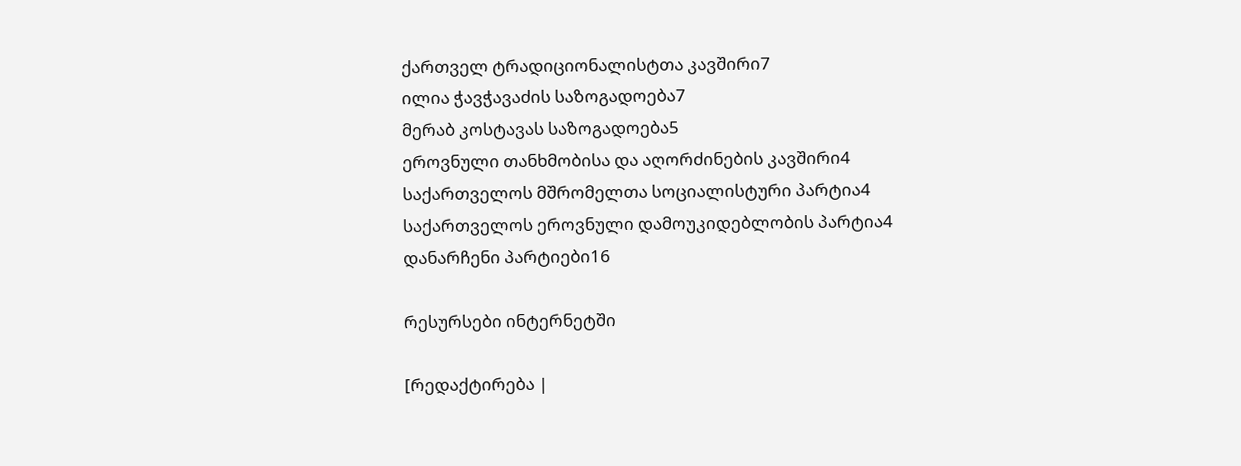ქართველ ტრადიციონალისტთა კავშირი7
ილია ჭავჭავაძის საზოგადოება7
მერაბ კოსტავას საზოგადოება5
ეროვნული თანხმობისა და აღორძინების კავშირი4
საქართველოს მშრომელთა სოციალისტური პარტია4
საქართველოს ეროვნული დამოუკიდებლობის პარტია4
დანარჩენი პარტიები16

რესურსები ინტერნეტში

[რედაქტირება |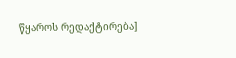წყაროს რედაქტირება]